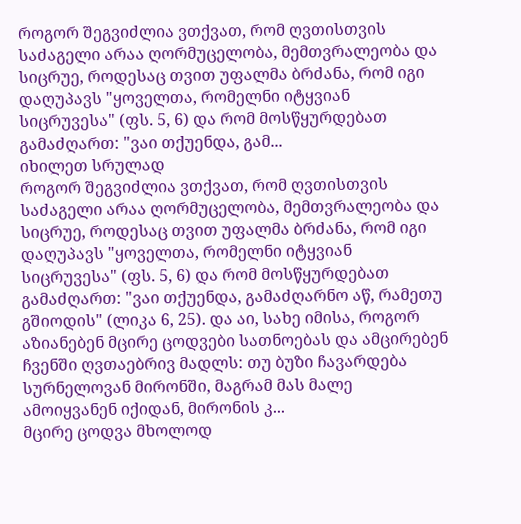როგორ შეგვიძლია ვთქვათ, რომ ღვთისთვის საძაგელი არაა ღორმუცელობა, მემთვრალეობა და სიცრუე, როდესაც თვით უფალმა ბრძანა, რომ იგი დაღუპავს "ყოველთა, რომელნი იტყვიან სიცრუვესა" (ფს. 5, 6) და რომ მოსწყურდებათ გამაძღართ: "ვაი თქუენდა, გამ...
იხილეთ სრულად
როგორ შეგვიძლია ვთქვათ, რომ ღვთისთვის საძაგელი არაა ღორმუცელობა, მემთვრალეობა და სიცრუე, როდესაც თვით უფალმა ბრძანა, რომ იგი დაღუპავს "ყოველთა, რომელნი იტყვიან სიცრუვესა" (ფს. 5, 6) და რომ მოსწყურდებათ გამაძღართ: "ვაი თქუენდა, გამაძღარნო აწ, რამეთუ გშიოდის" (ლიკა 6, 25). და აი, სახე იმისა, როგორ აზიანებენ მცირე ცოდვები სათნოებას და ამცირებენ ჩვენში ღვთაებრივ მადლს: თუ ბუზი ჩავარდება სურნელოვან მირონში, მაგრამ მას მალე ამოიყვანენ იქიდან, მირონის კ...
მცირე ცოდვა მხოლოდ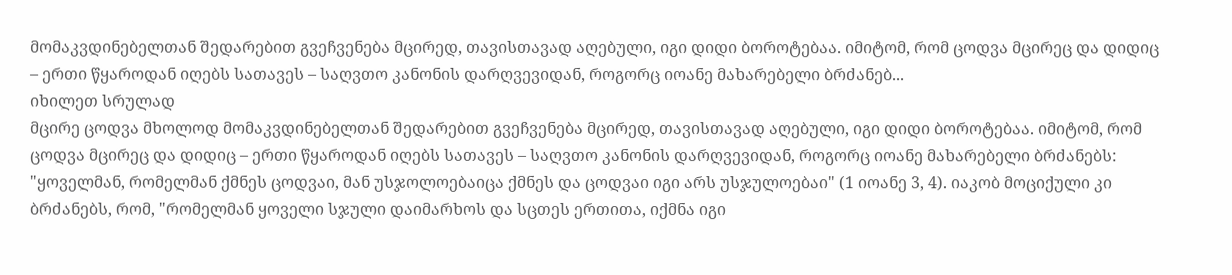მომაკვდინებელთან შედარებით გვეჩვენება მცირედ, თავისთავად აღებული, იგი დიდი ბოროტებაა. იმიტომ, რომ ცოდვა მცირეც და დიდიც – ერთი წყაროდან იღებს სათავეს – საღვთო კანონის დარღვევიდან, როგორც იოანე მახარებელი ბრძანებ...
იხილეთ სრულად
მცირე ცოდვა მხოლოდ მომაკვდინებელთან შედარებით გვეჩვენება მცირედ, თავისთავად აღებული, იგი დიდი ბოროტებაა. იმიტომ, რომ ცოდვა მცირეც და დიდიც – ერთი წყაროდან იღებს სათავეს – საღვთო კანონის დარღვევიდან, როგორც იოანე მახარებელი ბრძანებს: "ყოველმან, რომელმან ქმნეს ცოდვაი, მან უსჯოლოებაიცა ქმნეს და ცოდვაი იგი არს უსჯულოებაი" (1 იოანე 3, 4). იაკობ მოციქული კი ბრძანებს, რომ, "რომელმან ყოველი სჯული დაიმარხოს და სცთეს ერთითა, იქმნა იგი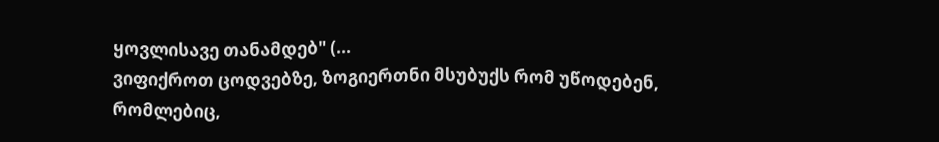ყოვლისავე თანამდებ" (...
ვიფიქროთ ცოდვებზე, ზოგიერთნი მსუბუქს რომ უწოდებენ, რომლებიც,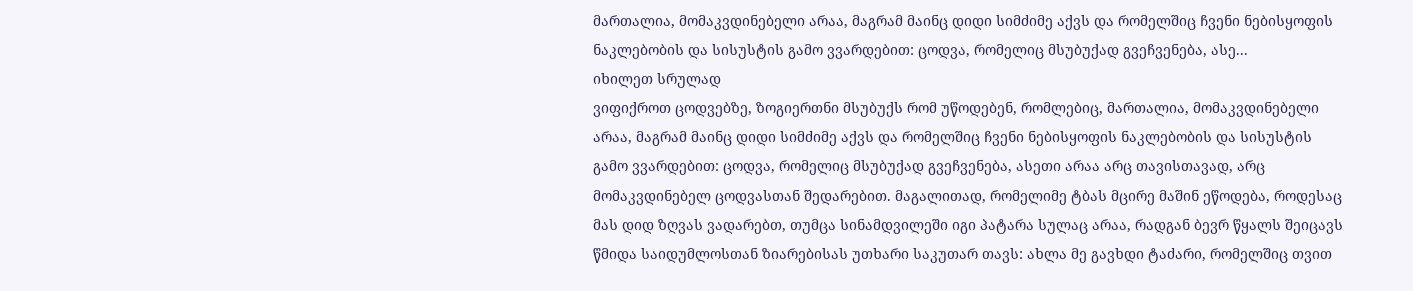მართალია, მომაკვდინებელი არაა, მაგრამ მაინც დიდი სიმძიმე აქვს და რომელშიც ჩვენი ნებისყოფის ნაკლებობის და სისუსტის გამო ვვარდებით: ცოდვა, რომელიც მსუბუქად გვეჩვენება, ასე...
იხილეთ სრულად
ვიფიქროთ ცოდვებზე, ზოგიერთნი მსუბუქს რომ უწოდებენ, რომლებიც, მართალია, მომაკვდინებელი არაა, მაგრამ მაინც დიდი სიმძიმე აქვს და რომელშიც ჩვენი ნებისყოფის ნაკლებობის და სისუსტის გამო ვვარდებით: ცოდვა, რომელიც მსუბუქად გვეჩვენება, ასეთი არაა არც თავისთავად, არც მომაკვდინებელ ცოდვასთან შედარებით. მაგალითად, რომელიმე ტბას მცირე მაშინ ეწოდება, როდესაც მას დიდ ზღვას ვადარებთ, თუმცა სინამდვილეში იგი პატარა სულაც არაა, რადგან ბევრ წყალს შეიცავს
წმიდა საიდუმლოსთან ზიარებისას უთხარი საკუთარ თავს: ახლა მე გავხდი ტაძარი, რომელშიც თვით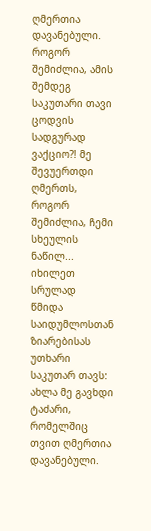ღმერთია დავანებული. როგორ შემიძლია, ამის შემდეგ საკუთარი თავი ცოდვის სადგურად ვაქციო?! მე შევუერთდი ღმერთს, როგორ შემიძლია, ჩემი სხეულის ნაწილ...
იხილეთ სრულად
წმიდა საიდუმლოსთან ზიარებისას უთხარი საკუთარ თავს: ახლა მე გავხდი ტაძარი, რომელშიც თვით ღმერთია დავანებული.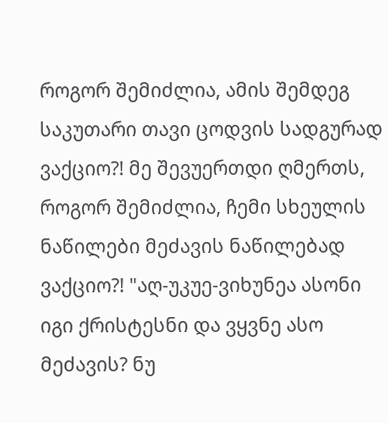როგორ შემიძლია, ამის შემდეგ საკუთარი თავი ცოდვის სადგურად ვაქციო?! მე შევუერთდი ღმერთს, როგორ შემიძლია, ჩემი სხეულის ნაწილები მეძავის ნაწილებად ვაქციო?! "აღ-უკუე-ვიხუნეა ასონი იგი ქრისტესნი და ვყვნე ასო მეძავის? ნუ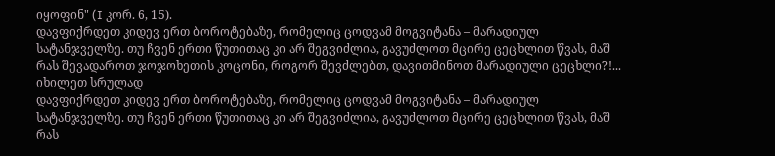იყოფინ" (I კორ. 6, 15).
დავფიქრდეთ კიდევ ერთ ბოროტებაზე, რომელიც ცოდვამ მოგვიტანა – მარადიულ სატანჯველზე. თუ ჩვენ ერთი წუთითაც კი არ შეგვიძლია, გავუძლოთ მცირე ცეცხლით წვას, მაშ რას შევადაროთ ჯოჯოხეთის კოცონი, როგორ შევძლებთ, დავითმინოთ მარადიული ცეცხლი?!...
იხილეთ სრულად
დავფიქრდეთ კიდევ ერთ ბოროტებაზე, რომელიც ცოდვამ მოგვიტანა – მარადიულ სატანჯველზე. თუ ჩვენ ერთი წუთითაც კი არ შეგვიძლია, გავუძლოთ მცირე ცეცხლით წვას, მაშ რას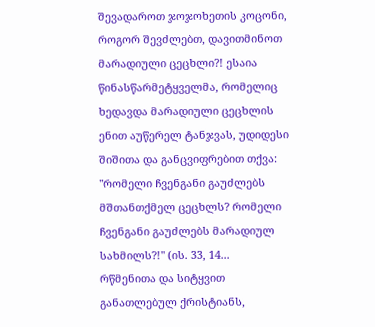შევადაროთ ჯოჯოხეთის კოცონი, როგორ შევძლებთ, დავითმინოთ მარადიული ცეცხლი?! ესაია წინასწარმეტყველმა, რომელიც ხედავდა მარადიული ცეცხლის ენით აუწერელ ტანჯვას, უდიდესი შიშითა და განცვიფრებით თქვა: "რომელი ჩვენგანი გაუძლებს მშთანთქმელ ცეცხლს? რომელი ჩვენგანი გაუძლებს მარადიულ სახმილს?!" (ის. 33, 14...
რწმენითა და სიტყვით განათლებულ ქრისტიანს,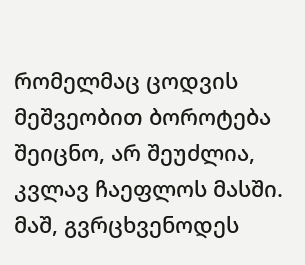რომელმაც ცოდვის მეშვეობით ბოროტება შეიცნო, არ შეუძლია, კვლავ ჩაეფლოს მასში. მაშ, გვრცხვენოდეს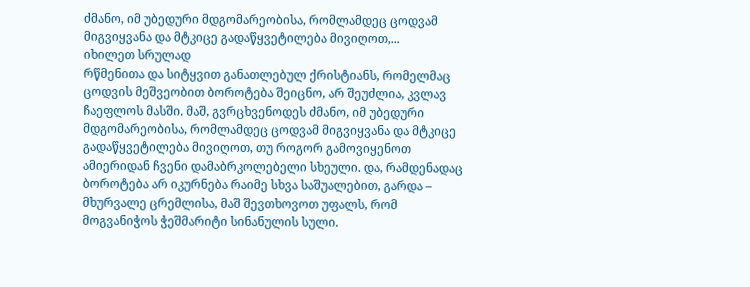ძმანო, იმ უბედური მდგომარეობისა, რომლამდეც ცოდვამ მიგვიყვანა და მტკიცე გადაწყვეტილება მივიღოთ,...
იხილეთ სრულად
რწმენითა და სიტყვით განათლებულ ქრისტიანს, რომელმაც ცოდვის მეშვეობით ბოროტება შეიცნო, არ შეუძლია, კვლავ ჩაეფლოს მასში. მაშ, გვრცხვენოდეს ძმანო, იმ უბედური მდგომარეობისა, რომლამდეც ცოდვამ მიგვიყვანა და მტკიცე გადაწყვეტილება მივიღოთ, თუ როგორ გამოვიყენოთ ამიერიდან ჩვენი დამაბრკოლებელი სხეული. და, რამდენადაც ბოროტება არ იკურნება რაიმე სხვა საშუალებით, გარდა – მხურვალე ცრემლისა, მაშ შევთხოვოთ უფალს, რომ მოგვანიჭოს ჭეშმარიტი სინანულის სული.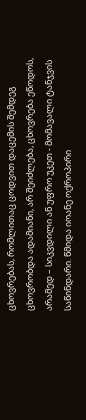ცხოვრებას, რომლითაც ცოდვით დაცემის შემდეგ ცხოვრობდა ადამიანი, არ შეიძლება, ცხოვრება ეწოდოს, არამედ – სიკვდილი ან უფრო უკეთ - მომავალი ტანჯვის საწინდარი. წმიდა იოანე ოქროპირი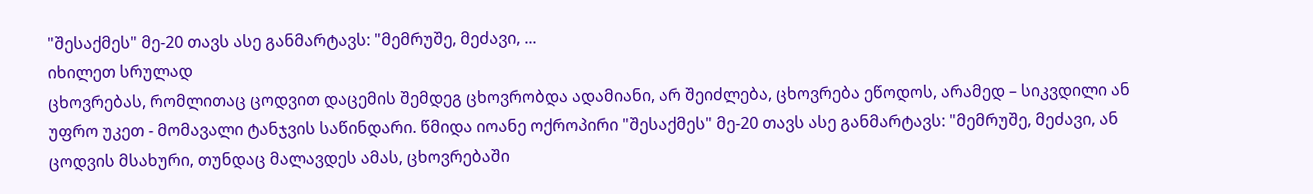"შესაქმეს" მე-20 თავს ასე განმარტავს: "მემრუშე, მეძავი, ...
იხილეთ სრულად
ცხოვრებას, რომლითაც ცოდვით დაცემის შემდეგ ცხოვრობდა ადამიანი, არ შეიძლება, ცხოვრება ეწოდოს, არამედ – სიკვდილი ან უფრო უკეთ - მომავალი ტანჯვის საწინდარი. წმიდა იოანე ოქროპირი "შესაქმეს" მე-20 თავს ასე განმარტავს: "მემრუშე, მეძავი, ან ცოდვის მსახური, თუნდაც მალავდეს ამას, ცხოვრებაში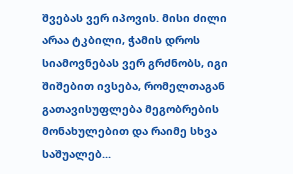შვებას ვერ იპოვის. მისი ძილი არაა ტკბილი, ჭამის დროს სიამოვნებას ვერ გრძნობს, იგი შიშებით ივსება, რომელთაგან გათავისუფლება მეგობრების მონახულებით და რაიმე სხვა საშუალებ...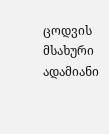ცოდვის მსახური ადამიანი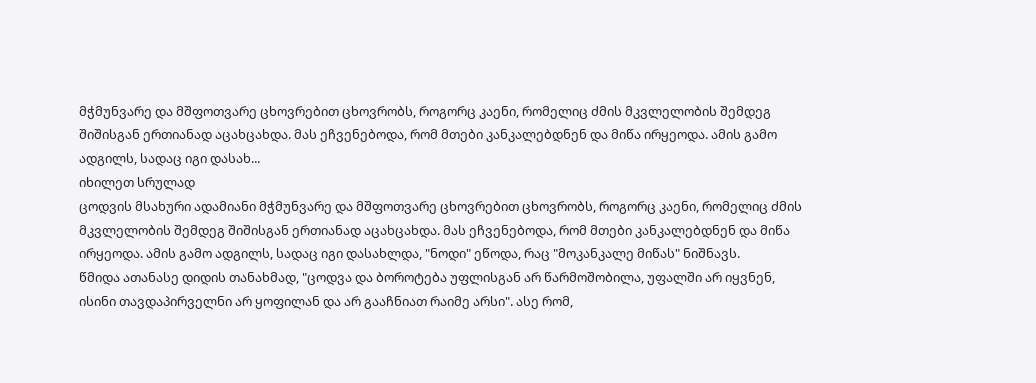მჭმუნვარე და მშფოთვარე ცხოვრებით ცხოვრობს, როგორც კაენი, რომელიც ძმის მკვლელობის შემდეგ შიშისგან ერთიანად აცახცახდა. მას ეჩვენებოდა, რომ მთები კანკალებდნენ და მიწა ირყეოდა. ამის გამო ადგილს, სადაც იგი დასახ...
იხილეთ სრულად
ცოდვის მსახური ადამიანი მჭმუნვარე და მშფოთვარე ცხოვრებით ცხოვრობს, როგორც კაენი, რომელიც ძმის მკვლელობის შემდეგ შიშისგან ერთიანად აცახცახდა. მას ეჩვენებოდა, რომ მთები კანკალებდნენ და მიწა ირყეოდა. ამის გამო ადგილს, სადაც იგი დასახლდა, "ნოდი" ეწოდა, რაც "მოკანკალე მიწას" ნიშნავს.
წმიდა ათანასე დიდის თანახმად, "ცოდვა და ბოროტება უფლისგან არ წარმოშობილა, უფალში არ იყვნენ, ისინი თავდაპირველნი არ ყოფილან და არ გააჩნიათ რაიმე არსი". ასე რომ,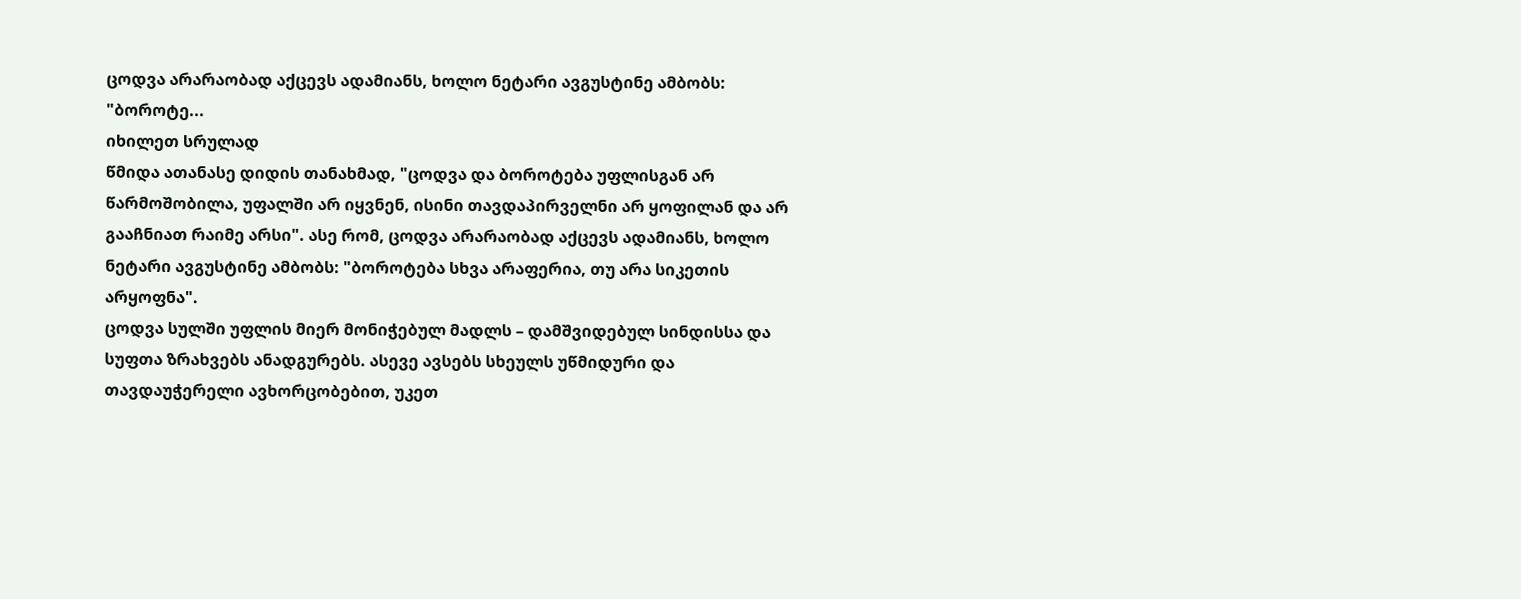ცოდვა არარაობად აქცევს ადამიანს, ხოლო ნეტარი ავგუსტინე ამბობს: "ბოროტე...
იხილეთ სრულად
წმიდა ათანასე დიდის თანახმად, "ცოდვა და ბოროტება უფლისგან არ წარმოშობილა, უფალში არ იყვნენ, ისინი თავდაპირველნი არ ყოფილან და არ გააჩნიათ რაიმე არსი". ასე რომ, ცოდვა არარაობად აქცევს ადამიანს, ხოლო ნეტარი ავგუსტინე ამბობს: "ბოროტება სხვა არაფერია, თუ არა სიკეთის არყოფნა".
ცოდვა სულში უფლის მიერ მონიჭებულ მადლს – დამშვიდებულ სინდისსა და სუფთა ზრახვებს ანადგურებს. ასევე ავსებს სხეულს უწმიდური და თავდაუჭერელი ავხორცობებით, უკეთ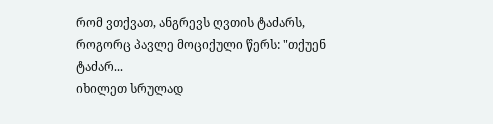რომ ვთქვათ, ანგრევს ღვთის ტაძარს, როგორც პავლე მოციქული წერს: "თქუენ ტაძარ...
იხილეთ სრულად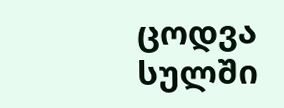ცოდვა სულში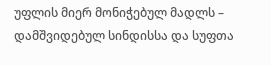უფლის მიერ მონიჭებულ მადლს – დამშვიდებულ სინდისსა და სუფთა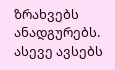ზრახვებს ანადგურებს. ასევე ავსებს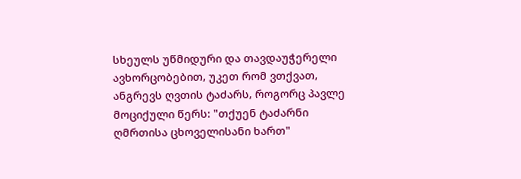სხეულს უწმიდური და თავდაუჭერელი ავხორცობებით, უკეთ რომ ვთქვათ, ანგრევს ღვთის ტაძარს, როგორც პავლე მოციქული წერს: "თქუენ ტაძარნი ღმრთისა ცხოველისანი ხართ"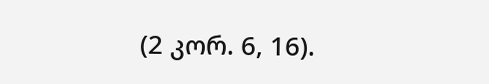(2 კორ. 6, 16).